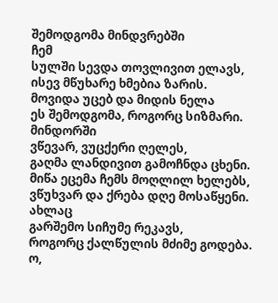შემოდგომა მინდვრებში
ჩემ
სულში სევდა თოვლივით ელავს,
ისევ მწუხარე ხმებია ზარის.
მოვიდა უცებ და მიდის ნელა
ეს შემოდგომა, როგორც სიზმარი.
მინდორში
ვწევარ, ვუცქერი ღელეს,
გაღმა ლანდივით გამოჩნდა ცხენი.
მიწა ეცემა ჩემს მოღლილ ხელებს,
ვწუხვარ და ქრება დღე მოსაწყენი.
ახლაც
გარშემო სიჩუმე რეკავს,
როგორც ქალწულის მძიმე გოდება.
ო,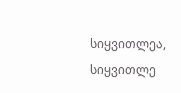სიყვითლეა, სიყვითლე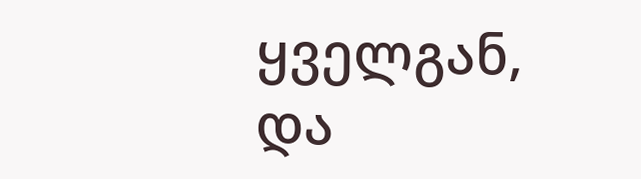ყველგან,
და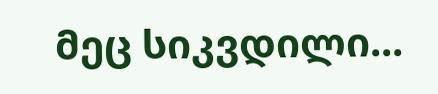მეც სიკვდილი...